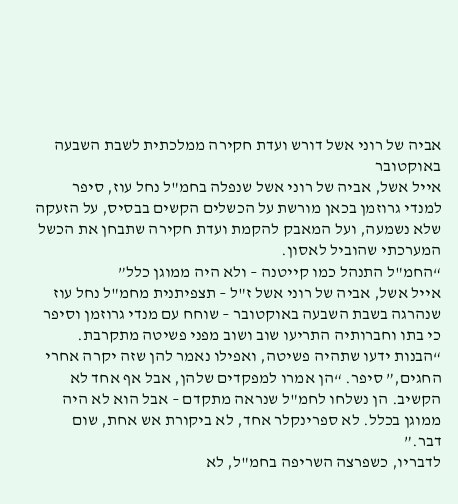אביה של רוני אשל דורש ועדת חקירה ממלכתית לשבת השבעה באוקטובר
אייל אשל, אביה של רוני אשל שנפלה בחמ"ל נחל עוז, סיפר למנדי גרוזמן בכאן מורשת על הכשלים הקשים בבסיס, על הזעקה שלא נשמעה, ועל המאבק להקמת ועדת חקירה שתבחן את הכשל המערכתי שהוביל לאסון.
“החמ"ל התנהל כמו קייטנה – ולא היה ממוגן כלל”
אייל אשל, אביה של רוני אשל ז"ל – תצפיתנית מחמ"ל נחל עוז שנהרגה בשבת השבעה באוקטובר – שוחח עם מנדי גרוזמן וסיפר כי בתו וחברותיה התריעו שוב ושוב מפני פשיטה מתקרבת.
“הבנות ידעו שתהיה פשיטה, ואפילו נאמר להן שזה יקרה אחרי החגים,” סיפר. “הן אמרו למפקדים שלהן, אבל אף אחד לא הקשיב. הן נשלחו לחמ"ל שנראה מתקדם – אבל הוא לא היה ממוגן בכלל. לא ספרינקלר אחד, לא ביקורת אש אחת, שום דבר.”
לדבריו, כשפרצה השריפה בחמ"ל, לא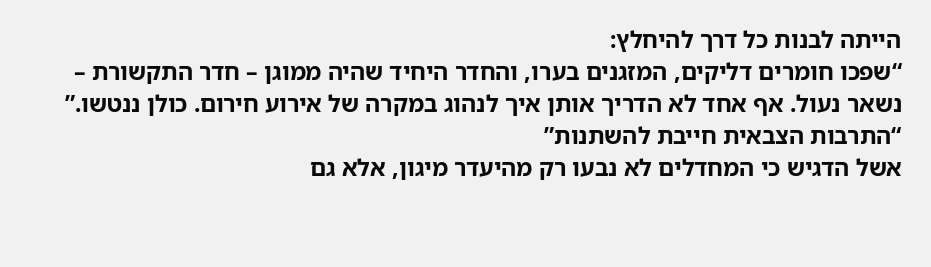הייתה לבנות כל דרך להיחלץ:
“שפכו חומרים דליקים, המזגנים בערו, והחדר היחיד שהיה ממוגן – חדר התקשורת – נשאר נעול. אף אחד לא הדריך אותן איך לנהוג במקרה של אירוע חירום. כולן ננטשו.”
“התרבות הצבאית חייבת להשתנות”
אשל הדגיש כי המחדלים לא נבעו רק מהיעדר מיגון, אלא גם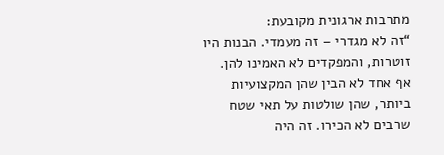מתרבות ארגונית מקובעת:
“זה לא מגדרי – זה מעמדי. הבנות היו זוטרות, והמפקדים לא האמינו להן. אף אחד לא הבין שהן המקצועיות ביותר, שהן שולטות על תאי שטח שרבים לא הכירו. זה היה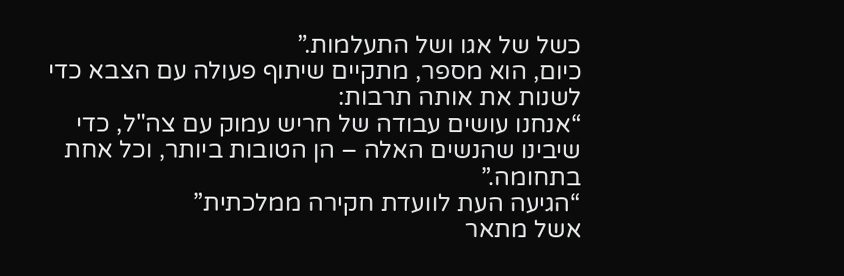כשל של אגו ושל התעלמות.”
כיום, הוא מספר, מתקיים שיתוף פעולה עם הצבא כדי לשנות את אותה תרבות:
“אנחנו עושים עבודה של חריש עמוק עם צה"ל, כדי שיבינו שהנשים האלה – הן הטובות ביותר, וכל אחת בתחומה.”
“הגיעה העת לוועדת חקירה ממלכתית”
אשל מתאר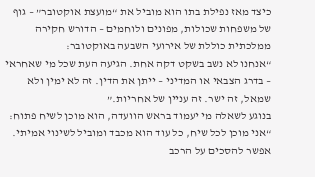כיצד מאז נפילת בתו הוא מוביל את “מועצת אוקטובר” – גוף של משפחות שכולות, מפונים ולוחמים – הדורש חקירה ממלכתית כוללת של אירועי השבעה באוקטובר:
“אנחנו לא נשב בשקט דקה אחת. הגיעה העת שכל מי שאחראי – בדרג הצבאי או המדיני – ייתן את הדין. זה לא ימין ולא שמאל, זה ישר. זה עניין של אחריות.”
בנוגע לשאלה מי יעמוד בראש הוועדה, הוא מוכן לשיח פתוח:
“אני מוכן לכל שיח, כל עוד הוא מכבד ומוביל לשינוי אמיתי. אפשר להסכים על הרכב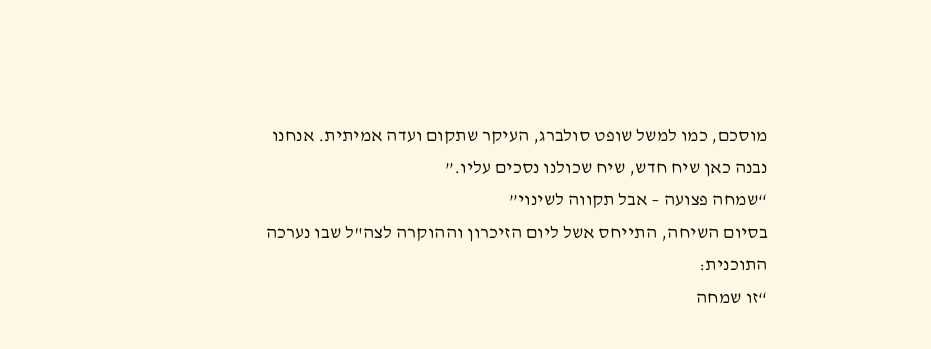מוסכם, כמו למשל שופט סולברג, העיקר שתקום ועדה אמיתית. אנחנו נבנה כאן שיח חדש, שיח שכולנו נסכים עליו.”
“שמחה פצועה – אבל תקווה לשינוי”
בסיום השיחה, התייחס אשל ליום הזיכרון וההוקרה לצה"ל שבו נערכה התוכנית:
“זו שמחה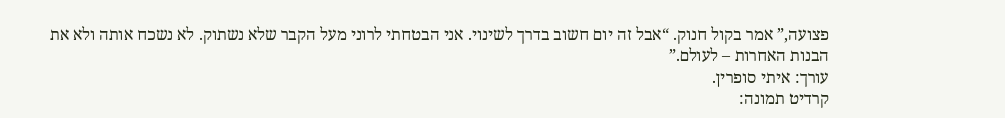פצועה,” אמר בקול חנוק. “אבל זה יום חשוב בדרך לשינוי. אני הבטחתי לרוני מעל הקבר שלא נשתוק. לא נשכח אותה ולא את הבנות האחרות – לעולם.”
עורך: איתי סופרין.
קרדיט תמונה: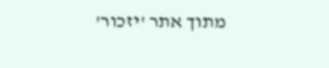מתוך אתר 'יזכור'